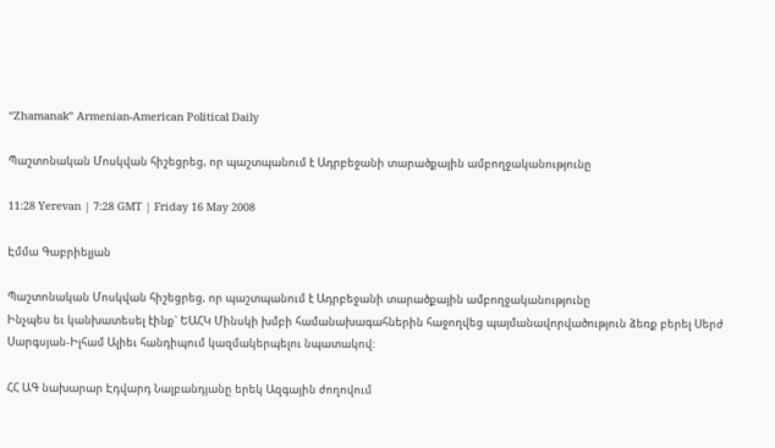“Zhamanak” Armenian-American Political Daily

Պաշտոնական Մոսկվան հիշեցրեց, որ պաշտպանում է Ադրբեջանի տարածքային ամբողջականությունը

11:28 Yerevan | 7:28 GMT | Friday 16 May 2008

Էմմա Գաբրիելյան

Պաշտոնական Մոսկվան հիշեցրեց, որ պաշտպանում է Ադրբեջանի տարածքային ամբողջականությունը
Ինչպես եւ կանխատեսել էինք` ԵԱՀԿ Մինսկի խմբի համանախագահներին հաջողվեց պայմանավորվածություն ձեռք բերել Սերժ Սարգսյան-Իլհամ Ալիեւ հանդիպում կազմակերպելու նպատակով:

ՀՀ ԱԳ նախարար Էդվարդ Նալբանդյանը երեկ Ազգային ժողովում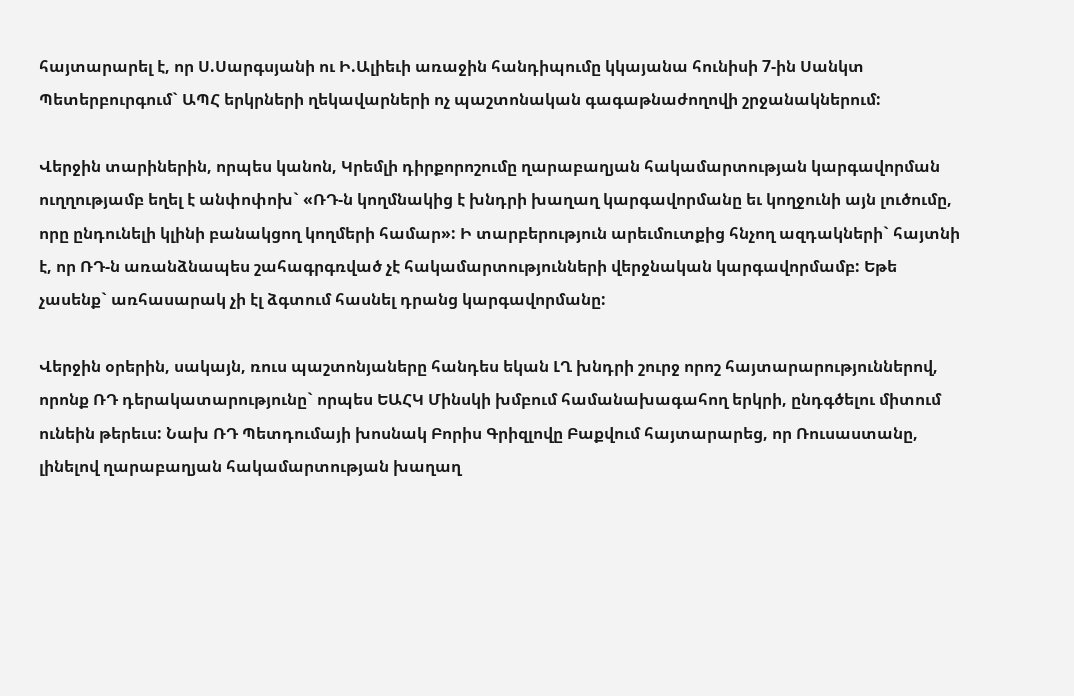հայտարարել է, որ Ս.Սարգսյանի ու Ի.Ալիեւի առաջին հանդիպումը կկայանա հունիսի 7-ին Սանկտ Պետերբուրգում` ԱՊՀ երկրների ղեկավարների ոչ պաշտոնական գագաթնաժողովի շրջանակներում:

Վերջին տարիներին, որպես կանոն, Կրեմլի դիրքորոշումը ղարաբաղյան հակամարտության կարգավորման ուղղությամբ եղել է անփոփոխ` «ՌԴ-ն կողմնակից է խնդրի խաղաղ կարգավորմանը եւ կողջունի այն լուծումը, որը ընդունելի կլինի բանակցող կողմերի համար»: Ի տարբերություն արեւմուտքից հնչող ազդակների` հայտնի է, որ ՌԴ-ն առանձնապես շահագրգռված չէ հակամարտությունների վերջնական կարգավորմամբ: Եթե չասենք` առհասարակ չի էլ ձգտում հասնել դրանց կարգավորմանը:

Վերջին օրերին, սակայն, ռուս պաշտոնյաները հանդես եկան ԼՂ խնդրի շուրջ որոշ հայտարարություններով, որոնք ՌԴ դերակատարությունը` որպես ԵԱՀԿ Մինսկի խմբում համանախագահող երկրի, ընդգծելու միտում ունեին թերեւս: Նախ ՌԴ Պետդումայի խոսնակ Բորիս Գրիզլովը Բաքվում հայտարարեց, որ Ռուսաստանը, լինելով ղարաբաղյան հակամարտության խաղաղ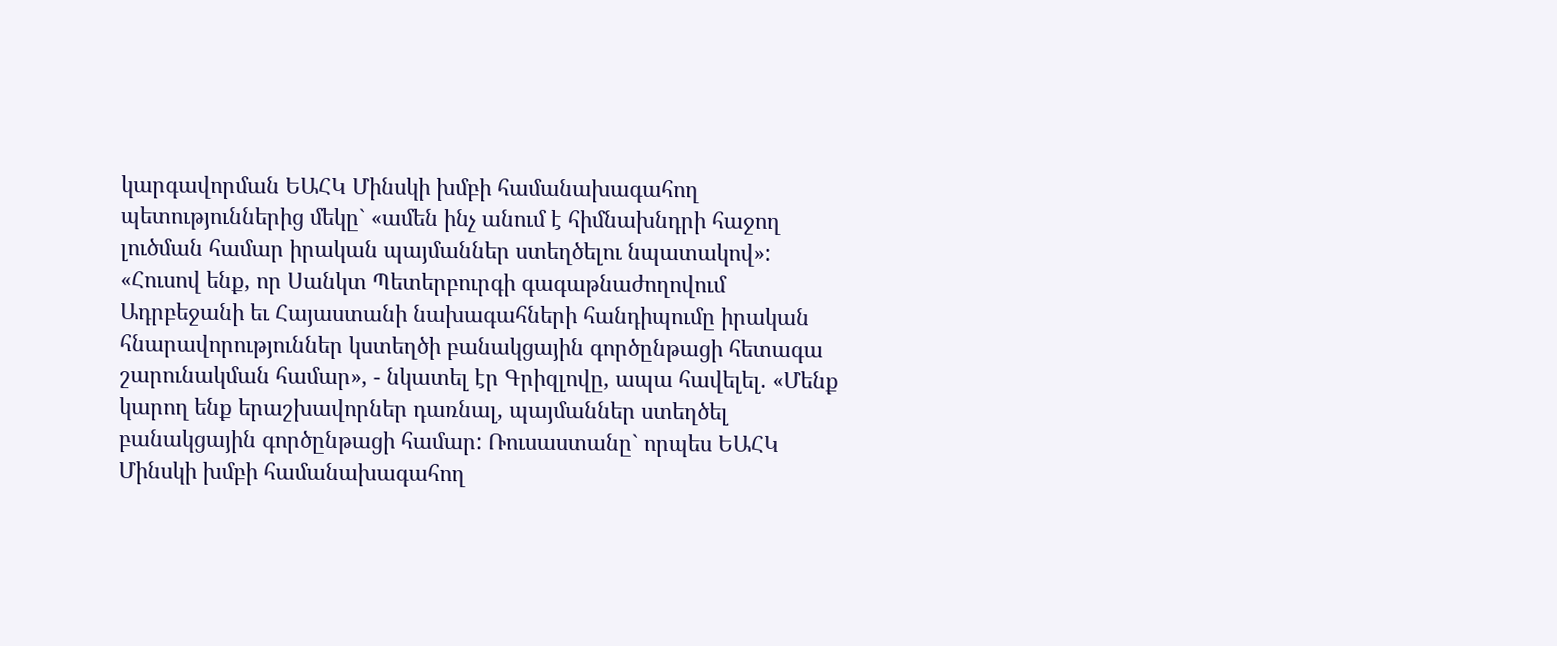կարգավորման ԵԱՀԿ Մինսկի խմբի համանախագահող պետություններից մեկը` «ամեն ինչ անում է հիմնախնդրի հաջող լուծման համար իրական պայմաններ ստեղծելու նպատակով»: «Հուսով ենք, որ Սանկտ Պետերբուրգի գագաթնաժողովում Ադրբեջանի եւ Հայաստանի նախագահների հանդիպումը իրական հնարավորություններ կստեղծի բանակցային գործընթացի հետագա շարունակման համար», - նկատել էր Գրիզլովը, ապա հավելել. «Մենք կարող ենք երաշխավորներ դառնալ, պայմաններ ստեղծել բանակցային գործընթացի համար: Ռուսաստանը` որպես ԵԱՀԿ Մինսկի խմբի համանախագահող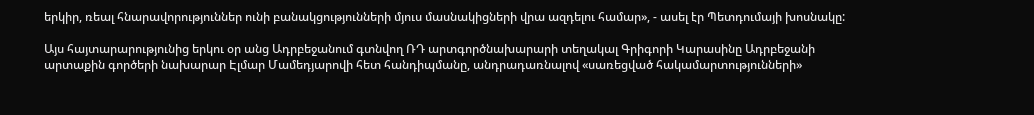երկիր, ռեալ հնարավորություններ ունի բանակցությունների մյուս մասնակիցների վրա ազդելու համար», - ասել էր Պետդումայի խոսնակը:

Այս հայտարարությունից երկու օր անց Ադրբեջանում գտնվող ՌԴ արտգործնախարարի տեղակալ Գրիգորի Կարասինը Ադրբեջանի արտաքին գործերի նախարար Էլմար Մամեդյարովի հետ հանդիպմանը, անդրադառնալով «սառեցված հակամարտությունների»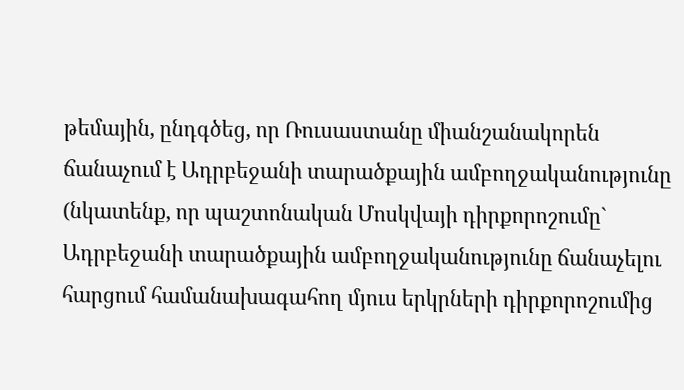թեմային, ընդգծեց, որ Ռուսաստանը միանշանակորեն ճանաչում է Ադրբեջանի տարածքային ամբողջականությունը (նկատենք, որ պաշտոնական Մոսկվայի դիրքորոշումը` Ադրբեջանի տարածքային ամբողջականությունը ճանաչելու հարցում համանախագահող մյուս երկրների դիրքորոշումից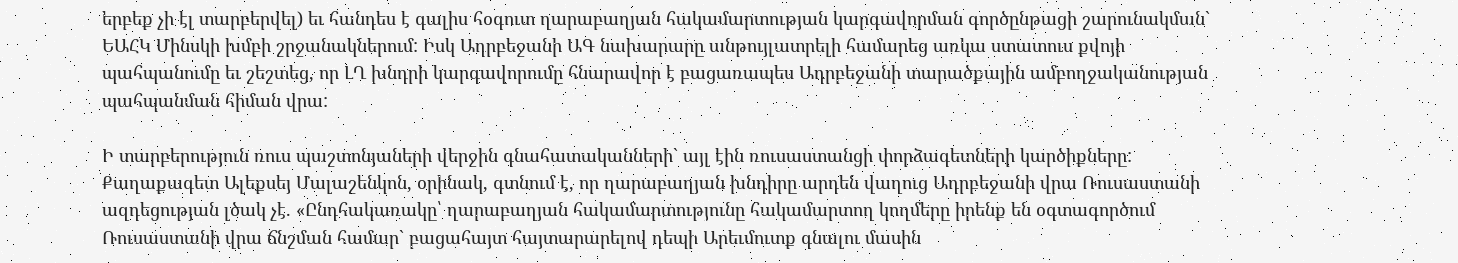երբեք չի էլ տարբերվել) եւ հանդես է գալիս հօգուտ ղարաբաղյան հակամարտության կարգավորման գործընթացի շարունակման` ԵԱՀԿ Մինսկի խմբի շրջանակներում: Իսկ Ադրբեջանի ԱԳ նախարարը անթույլատրելի համարեց առկա ստատուս քվոյի պահպանումը եւ շեշտեց, որ ԼՂ խնդրի կարգավորումը հնարավոր է բացառապես Ադրբեջանի տարածքային ամբողջականության պահպանման հիման վրա:

Ի տարբերություն ռուս պաշտոնյաների վերջին գնահատականների` այլ էին ռուսաստանցի փորձագետների կարծիքները: Քաղաքագետ Ալեքսեյ Մալաշենկոն, օրինակ, գտնում է, որ ղարաբաղյան խնդիրը արդեն վաղուց Ադրբեջանի վրա Ռուսաստանի ազդեցության լծակ չէ. «Ընդհակառակը՝ ղարաբաղյան հակամարտությունը հակամարտող կողմերը իրենք են օգտագործում Ռուսաստանի վրա ճնշման համար` բացահայտ հայտարարելով դեպի Արեւմուտք գնալու մասին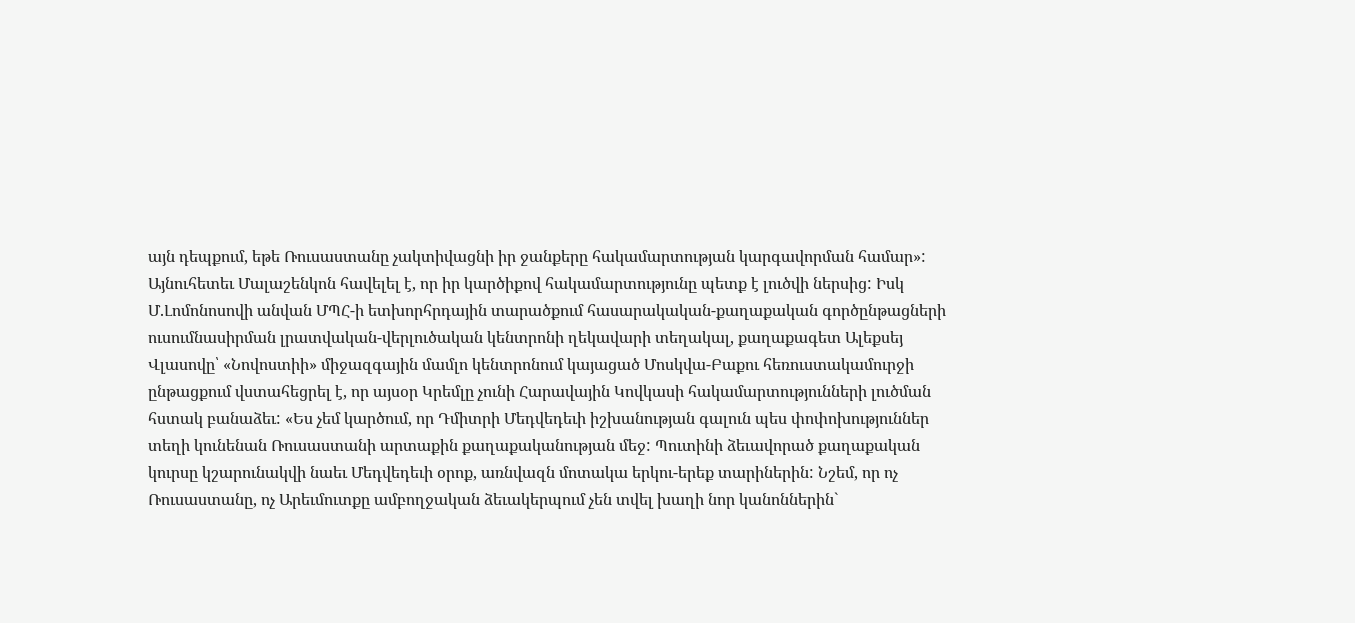այն դեպքում, եթե Ռուսաստանը չակտիվացնի իր ջանքերը հակամարտության կարգավորման համար»: Այնուհետեւ Մալաշենկոն հավելել է, որ իր կարծիքով հակամարտությունը պետք է լուծվի ներսից: Իսկ Մ.Լոմոնոսովի անվան ՄՊՀ-ի ետխորհրդային տարածքում հասարակական-քաղաքական գործընթացների ուսումնասիրման լրատվական-վերլուծական կենտրոնի ղեկավարի տեղակալ, քաղաքագետ Ալեքսեյ Վլասովը՝ «Նովոստիի» միջազգային մամլո կենտրոնում կայացած Մոսկվա-Բաքու հեռուստակամուրջի ընթացքում վստահեցրել է, որ այսօր Կրեմլը չունի Հարավային Կովկասի հակամարտությունների լուծման հստակ բանաձեւ: «Ես չեմ կարծում, որ Դմիտրի Մեդվեդեւի իշխանության գալուն պես փոփոխություններ տեղի կունենան Ռուսաստանի արտաքին քաղաքականության մեջ: Պուտինի ձեւավորած քաղաքական կուրսը կշարունակվի նաեւ Մեդվեդեւի օրոք, առնվազն մոտակա երկու-երեք տարիներին: Նշեմ, որ ոչ Ռուսաստանը, ոչ Արեւմուտքը ամբողջական ձեւակերպում չեն տվել խաղի նոր կանոններին`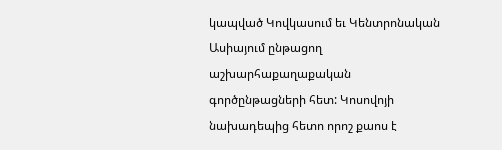կապված Կովկասում եւ Կենտրոնական Ասիայում ընթացող աշխարհաքաղաքական գործընթացների հետ: Կոսովոյի նախադեպից հետո որոշ քաոս է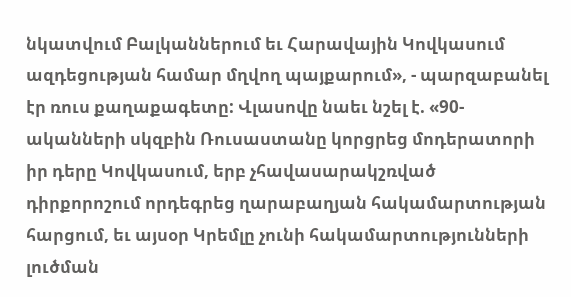նկատվում Բալկաններում եւ Հարավային Կովկասում ազդեցության համար մղվող պայքարում», - պարզաբանել էր ռուս քաղաքագետը: Վլասովը նաեւ նշել է. «90-ականների սկզբին Ռուսաստանը կորցրեց մոդերատորի իր դերը Կովկասում, երբ չհավասարակշռված դիրքորոշում որդեգրեց ղարաբաղյան հակամարտության հարցում, եւ այսօր Կրեմլը չունի հակամարտությունների լուծման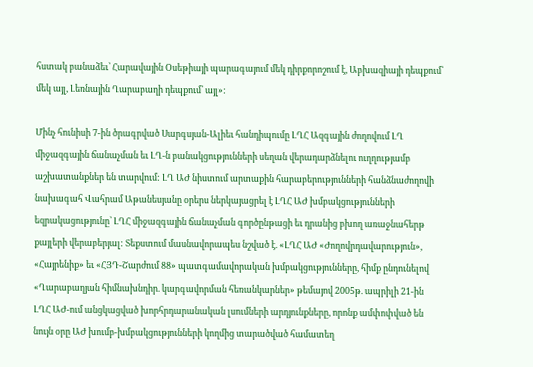հստակ բանաձեւ՝ Հարավային Օսեթիայի պարագայում մեկ դիրքորոշում է, Աբխազիայի դեպքում՝ մեկ այլ, Լեռնային Ղարաբաղի դեպքում՝ այլ»:

Մինչ հունիսի 7-ին ծրագրված Սարգսյան-Ալիեւ հանդիպումը ԼՂՀ Ազգային ժողովում ԼՂ միջազգային ճանաչման եւ ԼՂ-ն բանակցությունների սեղան վերադարձնելու ուղղությամբ աշխատանքներ են տարվում: ԼՂ ԱԺ նիստում արտաքին հարաբերությունների հանձնաժողովի նախագահ Վահրամ Աթանեսյանը օրերս ներկայացրել է ԼՂՀ ԱԺ խմբակցությունների եզրակացությունը՝ ԼՂՀ միջազգային ճանաչման գործընթացի եւ դրանից բխող առաջնահերթ քայլերի վերաբերյալ: Տեքստում մասնավորապես նշված է. «ԼՂՀ ԱԺ «Ժողովրդավարություն», «Հայրենիք» եւ «ՀՅԴ-Շարժում 88» պատգամավորական խմբակցությունները, հիմք ընդունելով «Ղարաբաղյան հիմնախնդիր. կարգավորման հեռանկարներ» թեմայով 2005թ. ապրիլի 21-ին ԼՂՀ ԱԺ-ում անցկացված խորհրդարանական լսումների արդյունքները, որոնք ամփոփված են նույն օրը ԱԺ խումբ-խմբակցությունների կողմից տարածված համատեղ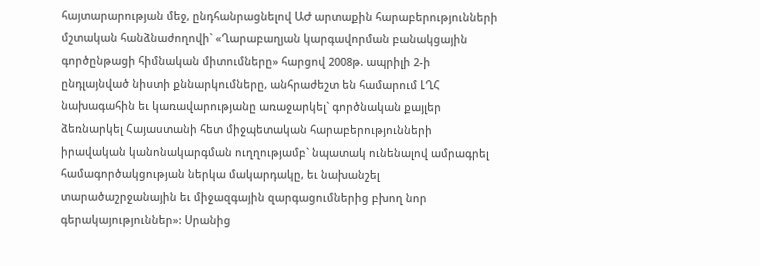հայտարարության մեջ, ընդհանրացնելով ԱԺ արտաքին հարաբերությունների մշտական հանձնաժողովի` «Ղարաբաղյան կարգավորման բանակցային գործընթացի հիմնական միտումները» հարցով 2008թ. ապրիլի 2-ի ընդլայնված նիստի քննարկումները, անհրաժեշտ են համարում ԼՂՀ նախագահին եւ կառավարությանը առաջարկել` գործնական քայլեր ձեռնարկել Հայաստանի հետ միջպետական հարաբերությունների իրավական կանոնակարգման ուղղությամբ` նպատակ ունենալով ամրագրել համագործակցության ներկա մակարդակը, եւ նախանշել տարածաշրջանային եւ միջազգային զարգացումներից բխող նոր գերակայություններ»: Սրանից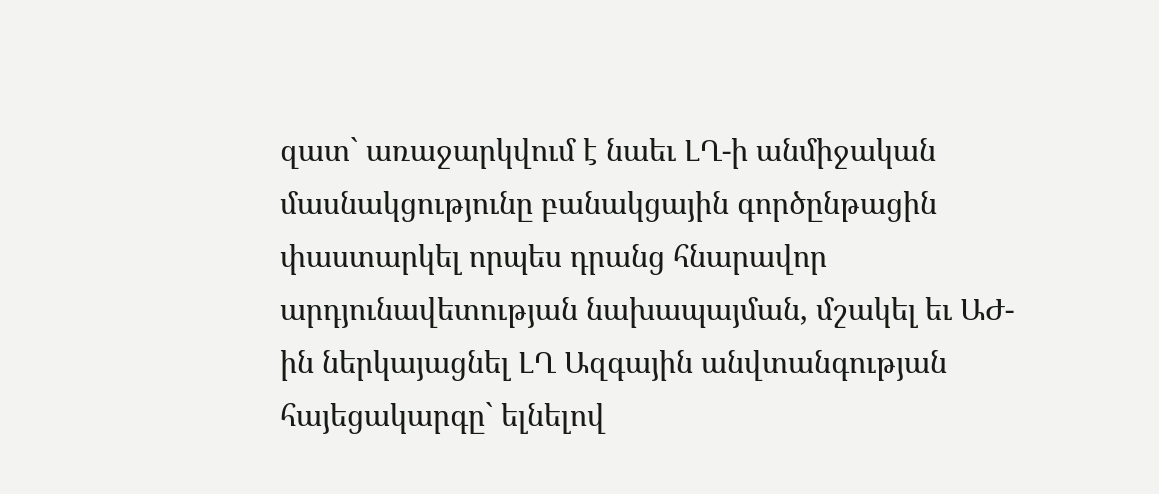զատ` առաջարկվում է նաեւ ԼՂ-ի անմիջական մասնակցությունը բանակցային գործընթացին փաստարկել որպես դրանց հնարավոր արդյունավետության նախապայման, մշակել եւ ԱԺ-ին ներկայացնել ԼՂ Ազգային անվտանգության հայեցակարգը` ելնելով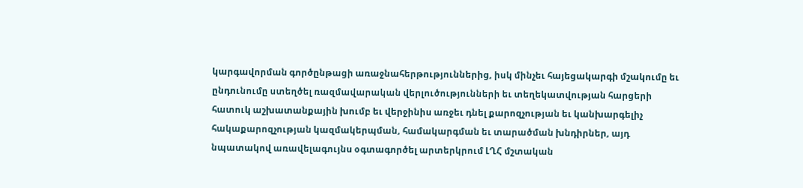կարգավորման գործընթացի առաջնահերթություններից, իսկ մինչեւ հայեցակարգի մշակումը եւ ընդունումը ստեղծել ռազմավարական վերլուծությունների եւ տեղեկատվության հարցերի հատուկ աշխատանքային խումբ եւ վերջինիս առջեւ դնել քարոզչության եւ կանխարգելիչ հակաքարոզչության կազմակերպման, համակարգման եւ տարածման խնդիրներ, այդ նպատակով առավելագույնս օգտագործել արտերկրում ԼՂՀ մշտական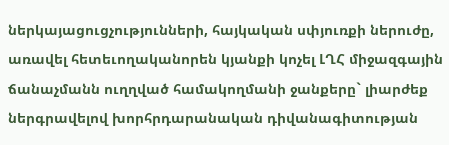ներկայացուցչությունների, հայկական սփյուռքի ներուժը, առավել հետեւողականորեն կյանքի կոչել ԼՂՀ միջազգային ճանաչմանն ուղղված համակողմանի ջանքերը` լիարժեք ներգրավելով խորհրդարանական դիվանագիտության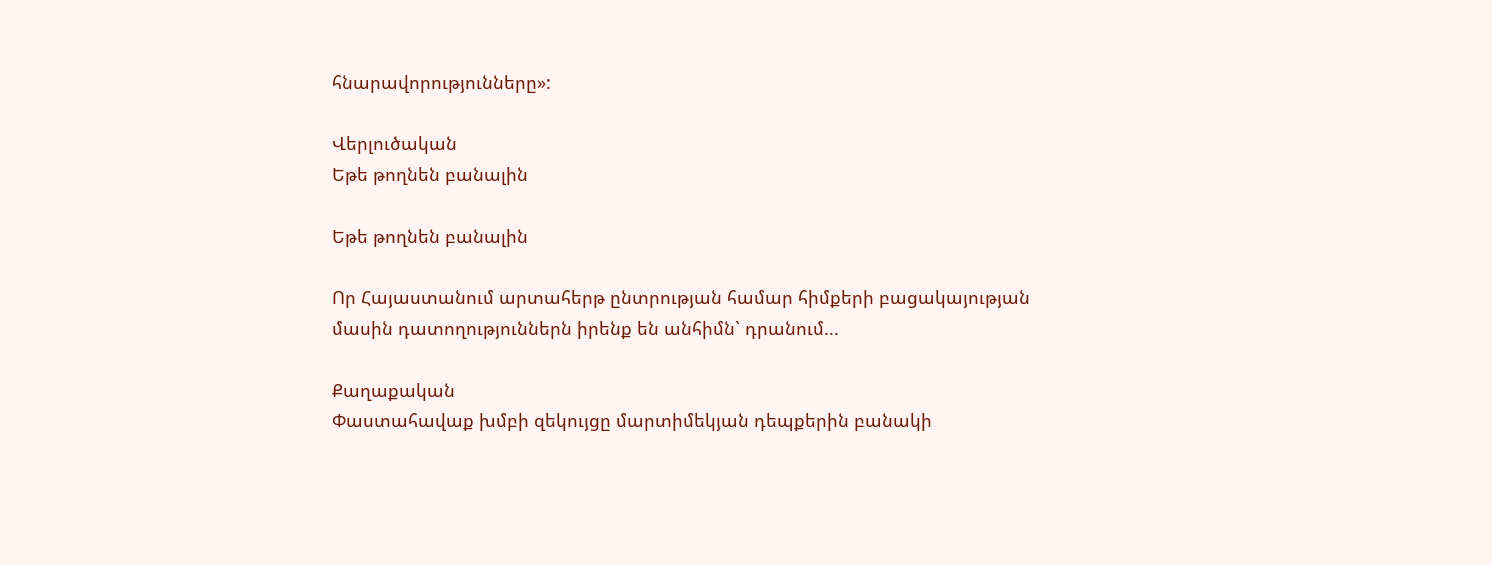հնարավորությունները»:

Վերլուծական
Եթե թողնեն բանալին

Եթե թողնեն բանալին

Որ Հայաստանում արտահերթ ընտրության համար հիմքերի բացակայության մասին դատողություններն իրենք են անհիմն` դրանում...

Քաղաքական
Փաստահավաք խմբի զեկույցը մարտիմեկյան դեպքերին բանակի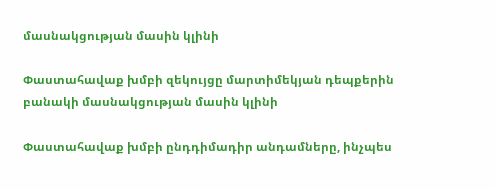մասնակցության մասին կլինի

Փաստահավաք խմբի զեկույցը մարտիմեկյան դեպքերին բանակի մասնակցության մասին կլինի

Փաստահավաք խմբի ընդդիմադիր անդամները, ինչպես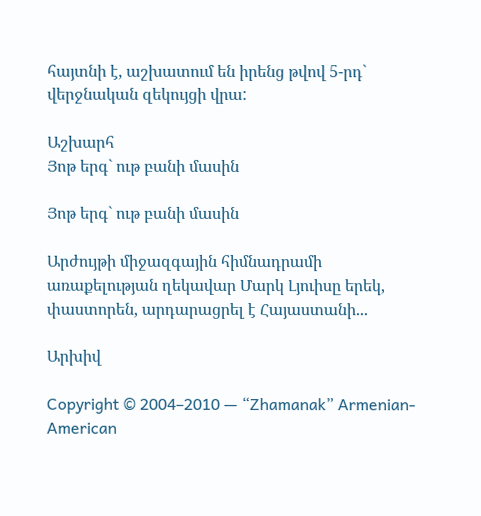հայտնի է, աշխատում են իրենց թվով 5-րդ` վերջնական զեկույցի վրա:

Աշխարհ
Յոթ երգ` ութ բանի մասին

Յոթ երգ` ութ բանի մասին

Արժույթի միջազգային հիմնադրամի առաքելության ղեկավար Մարկ Լյուիսը երեկ, փաստորեն, արդարացրել է Հայաստանի...

Արխիվ

Copyright © 2004–2010 — “Zhamanak” Armenian-American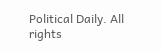Political Daily. All rights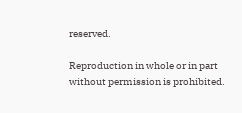reserved.

Reproduction in whole or in part without permission is prohibited.